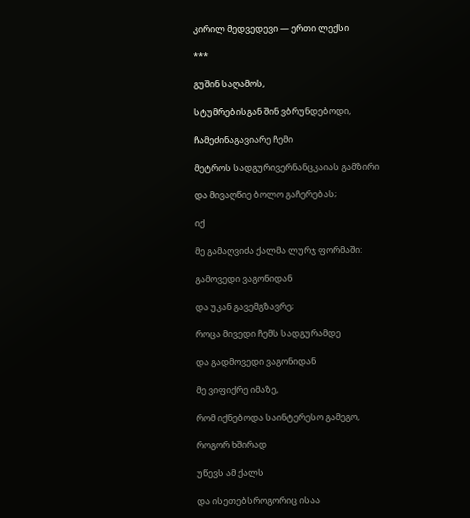კირილ მედვედევი — ერთი ლექსი

***

გუშინ საღამოს,

სტუმრებისგან შინ ვბრუნდებოდი,

ჩამეძინაგავიარე ჩემი

მეტროს სადგურივერნანცკაიას გამზირი

და მივაღწიე ბოლო გაჩერებას;

იქ

მე გამაღვიძა ქალმა ლურჯ ფორმაში:

გამოვედი ვაგონიდან

და უკან გავემგზავრე;

როცა მივედი ჩემს სადგურამდე

და გადმოვედი ვაგონიდან

მე ვიფიქრე იმაზე,

რომ იქნებოდა საინტერესო გამეგო,

როგორ ხშირად

უწევს ამ ქალს

და ისეთებსროგორიც ისაა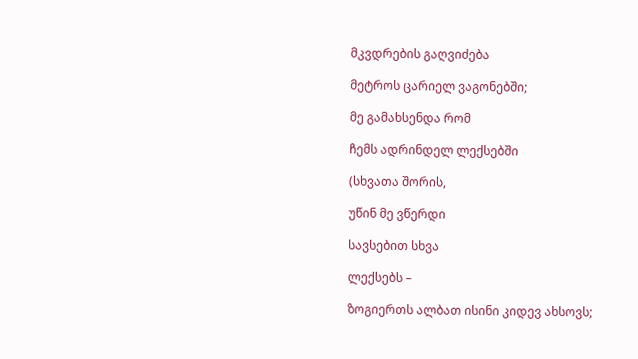მკვდრების გაღვიძება

მეტროს ცარიელ ვაგონებში;

მე გამახსენდა რომ

ჩემს ადრინდელ ლექსებში

(სხვათა შორის,

უწინ მე ვწერდი

სავსებით სხვა

ლექსებს –

ზოგიერთს ალბათ ისინი კიდევ ახსოვს;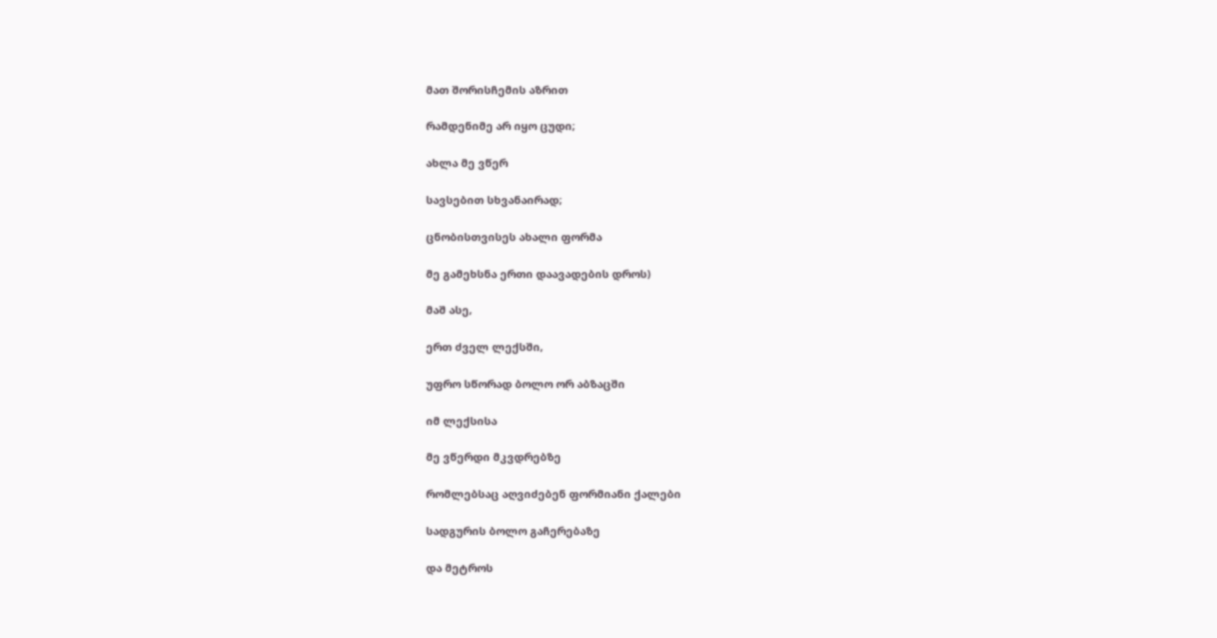მათ შორისჩემის აზრით

რამდენიმე არ იყო ცუდი;

ახლა მე ვწერ

სავსებით სხვანაირად;

ცნობისთვისეს ახალი ფორმა

მე გამეხსნა ერთი დაავადების დროს)

მაშ ასე,

ერთ ძველ ლექსში,

უფრო სწორად ბოლო ორ აბზაცში

იმ ლექსისა

მე ვწერდი მკვდრებზე

რომლებსაც აღვიძებენ ფორმიანი ქალები

სადგურის ბოლო გაჩერებაზე

და მეტროს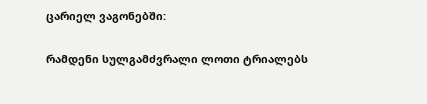ცარიელ ვაგონებში:

რამდენი სულგამძვრალი ლოთი ტრიალებს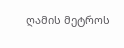ღამის მეტროს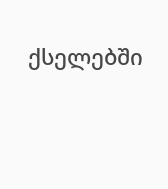ქსელებში